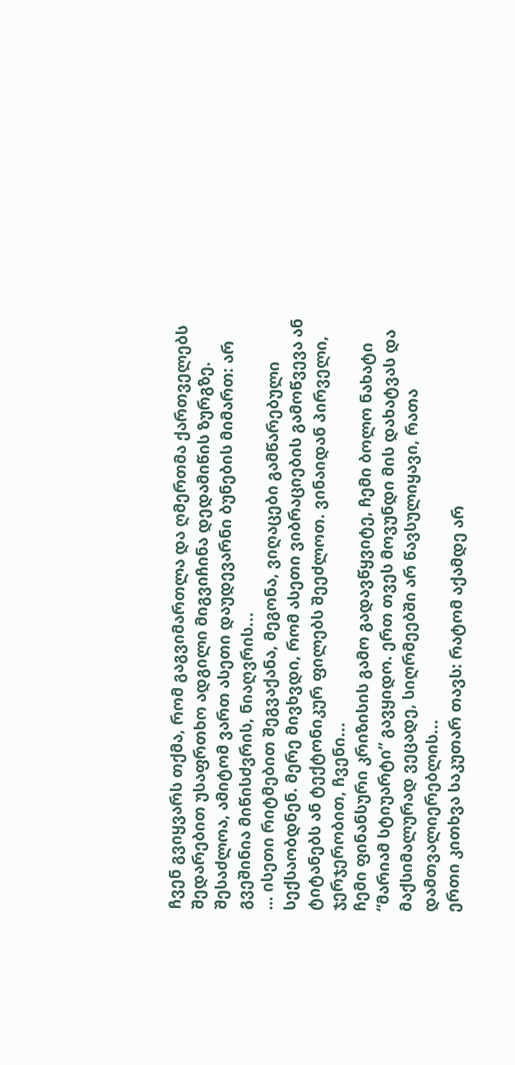ჩვენ გვიყვარს თქმა, რომ გაგვიმართლა და ღმერთმა ქართველებს შედარებით უსაფრთხო ადგილი მიგვიჩინა დედამიწის ზურგზე. შესაძლოა, ამიტომ ვართ ასეთი დაუდევარნი ბუნების მიმართ: არ გვეშინია მიწისძვრის, ნიაღვრის...
… ისეთი რიტმებით შეგვაქანა, მეგონა, ვიღაცები გამწარებული სექსაობდნენ. მერე მივხვდი, რომ ასეთი ვიბრაციების გამოწვევა ან ტიტანებს ან ტექტონიკურ ფილებს შეეძლოთ. ვინაიდან პირველი, ჯერჯერობით, ჩვენი...
ჩემი ფინანსური კრიზისის გამო გადავწყვიტე, ჩემი ბოლო ნახატი “მარიამ სტიუარტი” გავყიდო. ერთ თვეს მოვუნდი მის დახატვას და მაქსიმალურად ვეცადე, სიღრმეებში არ წავსულიყავი, რათა დამთვალიერებლის...
ერთი კითხვა საკუთარ თავს: რატომ აქამდე არ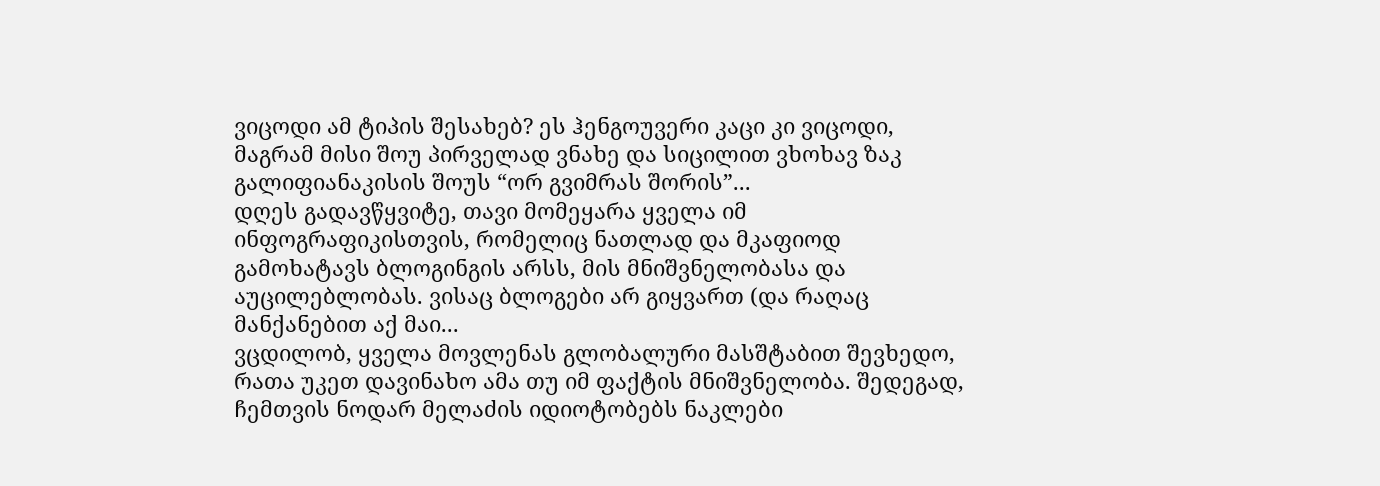ვიცოდი ამ ტიპის შესახებ? ეს ჰენგოუვერი კაცი კი ვიცოდი, მაგრამ მისი შოუ პირველად ვნახე და სიცილით ვხოხავ ზაკ გალიფიანაკისის შოუს “ორ გვიმრას შორის”...
დღეს გადავწყვიტე, თავი მომეყარა ყველა იმ ინფოგრაფიკისთვის, რომელიც ნათლად და მკაფიოდ გამოხატავს ბლოგინგის არსს, მის მნიშვნელობასა და აუცილებლობას. ვისაც ბლოგები არ გიყვართ (და რაღაც მანქანებით აქ მაი...
ვცდილობ, ყველა მოვლენას გლობალური მასშტაბით შევხედო, რათა უკეთ დავინახო ამა თუ იმ ფაქტის მნიშვნელობა. შედეგად, ჩემთვის ნოდარ მელაძის იდიოტობებს ნაკლები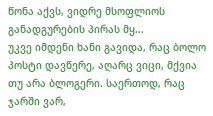წონა აქვს, ვიდრე მსოფლიოს განადგურების პირას მყ...
უკვე იმდენი ხანი გავიდა, რაც ბოლო პოსტი დავწერე, აღარც ვიცი, მქვია თუ არა ბლოგერი. საერთოდ, რაც ჯარში ვარ,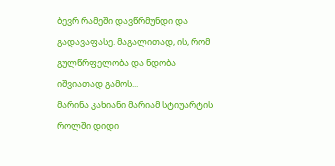ბევრ რამეში დავწრმუნდი და გადავაფასე. მაგალითად, ის, რომ გულწრფელობა და ნდობა იშვიათად გამოს...
მარინა კახიანი მარიამ სტიუარტის როლში დიდი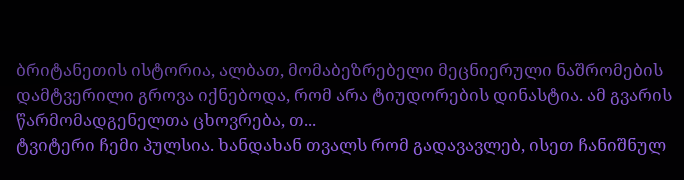ბრიტანეთის ისტორია, ალბათ, მომაბეზრებელი მეცნიერული ნაშრომების დამტვერილი გროვა იქნებოდა, რომ არა ტიუდორების დინასტია. ამ გვარის წარმომადგენელთა ცხოვრება, თ...
ტვიტერი ჩემი პულსია. ხანდახან თვალს რომ გადავავლებ, ისეთ ჩანიშნულ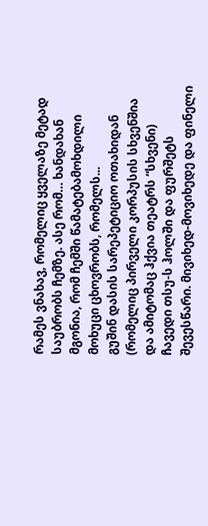რამეს ვნახავ, რომელიც ყველაზე მეტად საუბრობს ჩემზე. ასე რომ… ხანდახან მგონია, რომ ჩემში წამატებამოხდილი მოხუცი ცხოვრობს, რომელს...
გუშინ დასის სარეპეტიციო ოთახიდან (რომელიც პირველი კორპუსის სხვენშია და ამიტომაც ჰქვია თეატრს “სხვენი) ჩავედი თსუ-ს ჰოლში და ფურშეტს შევესწარი. მივიხედ-მოვიხედე და ფინელი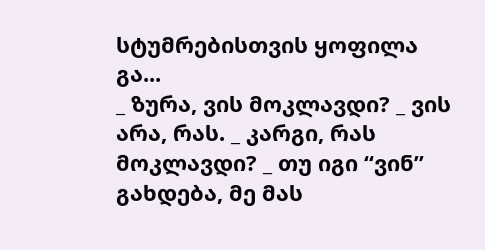სტუმრებისთვის ყოფილა გა...
_ ზურა, ვის მოკლავდი? _ ვის არა, რას. _ კარგი, რას მოკლავდი? _ თუ იგი “ვინ” გახდება, მე მას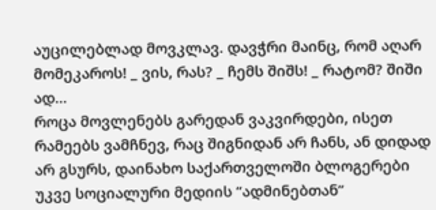აუცილებლად მოვკლავ. დავჭრი მაინც, რომ აღარ მომეკაროს! _ ვის, რას? _ ჩემს შიშს! _ რატომ? შიში ად...
როცა მოვლენებს გარედან ვაკვირდები, ისეთ რამეებს ვამჩნევ, რაც შიგნიდან არ ჩანს, ან დიდად არ გსურს, დაინახო საქართველოში ბლოგერები უკვე სოციალური მედიის “ადმინებთან”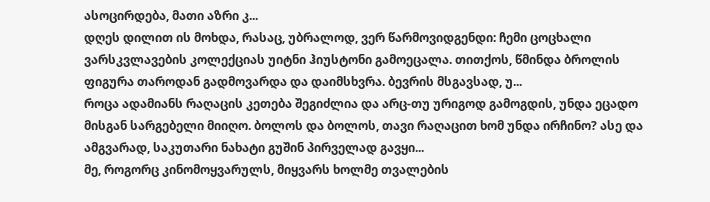ასოცირდება, მათი აზრი კ...
დღეს დილით ის მოხდა, რასაც, უბრალოდ, ვერ წარმოვიდგენდი: ჩემი ცოცხალი ვარსკვლავების კოლექციას უიტნი ჰიუსტონი გამოეცალა. თითქოს, წმინდა ბროლის ფიგურა თაროდან გადმოვარდა და დაიმსხვრა. ბევრის მსგავსად, უ...
როცა ადამიანს რაღაცის კეთება შეგიძლია და არც-თუ ურიგოდ გამოგდის, უნდა ეცადო მისგან სარგებელი მიიღო. ბოლოს და ბოლოს, თავი რაღაცით ხომ უნდა ირჩინო? ასე და ამგვარად, საკუთარი ნახატი გუშინ პირველად გავყი...
მე, როგორც კინომოყვარულს, მიყვარს ხოლმე თვალების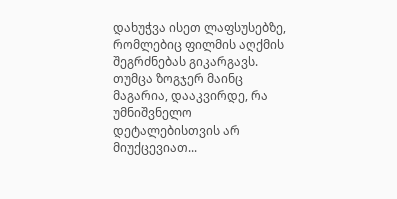დახუჭვა ისეთ ლაფსუსებზე, რომლებიც ფილმის აღქმის შეგრძნებას გიკარგავს. თუმცა ზოგჯერ მაინც მაგარია, დააკვირდე, რა უმნიშვნელო დეტალებისთვის არ მიუქცევიათ...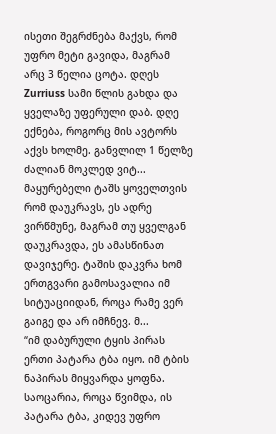ისეთი შეგრძნება მაქვს, რომ უფრო მეტი გავიდა, მაგრამ არც 3 წელია ცოტა. დღეს Zurriuss სამი წლის გახდა და ყველაზე უფერული დაბ. დღე ექნება, როგორც მის ავტორს აქვს ხოლმე. განვლილ 1 წელზე ძალიან მოკლედ ვიტ...
მაყურებელი ტაშს ყოველთვის რომ დაუკრავს, ეს ადრე ვირწმუნე, მაგრამ თუ ყველგან დაუკრავდა, ეს ამასწინათ დავიჯერე. ტაშის დაკვრა ხომ ერთგვარი გამოსავალია იმ სიტუაციიდან, როცა რამე ვერ გაიგე და არ იმჩნევ. მ...
“იმ დაბურული ტყის პირას ერთი პატარა ტბა იყო. იმ ტბის ნაპირას მიყვარდა ყოფნა. საოცარია, როცა წვიმდა, ის პატარა ტბა, კიდევ უფრო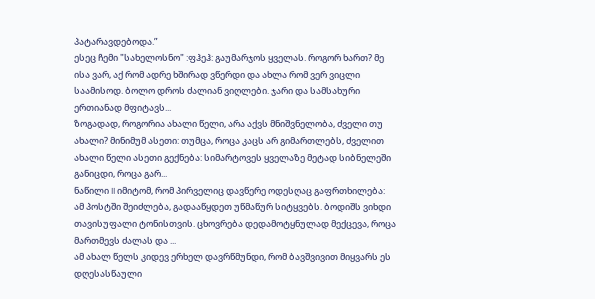პატარავდებოდა.”
ესეც ჩემი "სახელოსნო" :ფჰეჰ: გაუმარჯოს ყველას. როგორ ხართ? მე ისა ვარ, აქ რომ ადრე ხშირად ვწერდი და ახლა რომ ვერ ვიცლი საამისოდ. ბოლო დროს ძალიან ვიღლები. ჯარი და სამსახური ერთიანად მფიტავს...
ზოგადად, როგორია ახალი წელი, არა აქვს მნიშვნელობა, ძველი თუ ახალი? მინიმუმ ასეთი: თუმცა, როცა კაცს არ გიმართლებს, ძველით ახალი წელი ასეთი გექნება: სიმარტოვეს ყველაზე მეტად სიბნელეში განიცდი, როცა გარ...
ნაწილი II იმიტომ, რომ პირველიც დავწერე ოდესღაც გაფრთხილება: ამ პოსტში შეიძლება, გადააწყდეთ უწმაწურ სიტყვებს. ბოდიშს ვიხდი თავისუფალი ტონისთვის. ცხოვრება დედამოტყნულად მექცევა, როცა მართმევს ძალას და ...
ამ ახალ წელს კიდევ ერხელ დავრწმუნდი, რომ ბავშვივით მიყვარს ეს დღესასწაული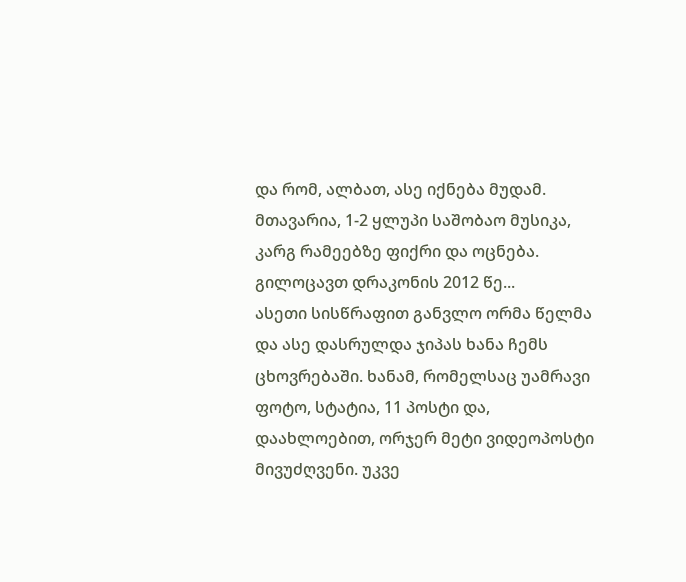და რომ, ალბათ, ასე იქნება მუდამ. მთავარია, 1-2 ყლუპი საშობაო მუსიკა, კარგ რამეებზე ფიქრი და ოცნება. გილოცავთ დრაკონის 2012 წე...
ასეთი სისწრაფით განვლო ორმა წელმა და ასე დასრულდა ჯიპას ხანა ჩემს ცხოვრებაში. ხანამ, რომელსაც უამრავი ფოტო, სტატია, 11 პოსტი და, დაახლოებით, ორჯერ მეტი ვიდეოპოსტი მივუძღვენი. უკვე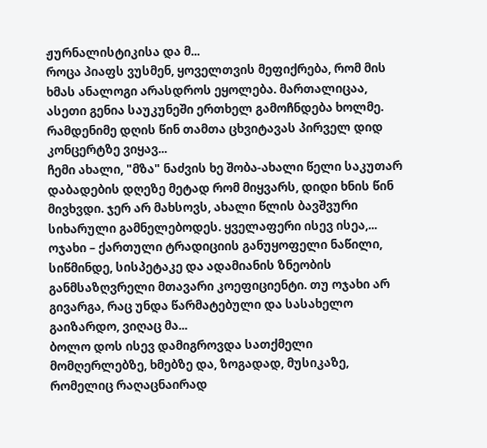ჟურნალისტიკისა და მ...
როცა პიაფს ვუსმენ, ყოველთვის მეფიქრება, რომ მის ხმას ანალოგი არასდროს ეყოლება. მართალიცაა, ასეთი გენია საუკუნეში ერთხელ გამოჩნდება ხოლმე. რამდენიმე დღის წინ თამთა ცხვიტავას პირველ დიდ კონცერტზე ვიყავ...
ჩემი ახალი, "მზა" ნაძვის ხე შობა-ახალი წელი საკუთარ დაბადების დღეზე მეტად რომ მიყვარს, დიდი ხნის წინ მივხვდი. ჯერ არ მახსოვს, ახალი წლის ბავშვური სიხარული გამნელებოდეს. ყველაფერი ისევ ისეა,...
ოჯახი – ქართული ტრადიციის განუყოფელი ნაწილი, სიწმინდე, სისპეტაკე და ადამიანის ზნეობის განმსაზღვრელი მთავარი კოეფიციენტი. თუ ოჯახი არ გივარგა, რაც უნდა წარმატებული და სასახელო გაიზარდო, ვიღაც მა...
ბოლო დოს ისევ დამიგროვდა სათქმელი მომღერლებზე, ხმებზე და, ზოგადად, მუსიკაზე, რომელიც რაღაცნაირად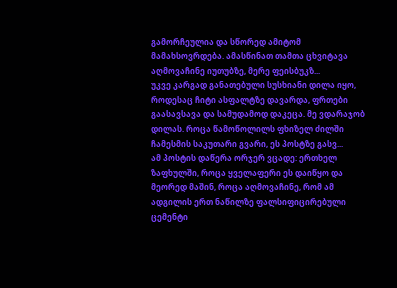გამორჩეულია და სწორედ ამიტომ მამახსოვრდება. ამასწინათ თამთა ცხვიტავა აღმოვაჩინე იუთუბზე, მერე ფეისბუკზ...
უკვე კარგად განათებული სუსხიანი დილა იყო, როდესაც ჩიტი ასფალტზე დავარდა, ფრთები გაასავსავა და სამუდამოდ დაკეცა. მე ვდარაჯობ დილას. როცა წამოწოლილს ფხიზელ ძილში ჩამესმის საკუთარი გვარი, ეს პოსტზე გასვ...
ამ პოსტის დაწერა ორჯერ ვცადე: ერთხელ ზაფხულში, როცა ყველაფერი ეს დაიწყო და მეორედ მაშინ, როცა აღმოვაჩინე, რომ ამ ადგილის ერთ ნაწილზე ფალსიფიცირებული ცემენტი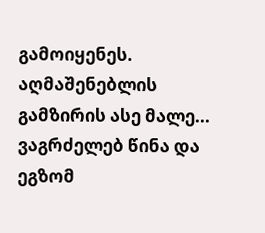გამოიყენეს. აღმაშენებლის გამზირის ასე მალე...
ვაგრძელებ წინა და ეგზომ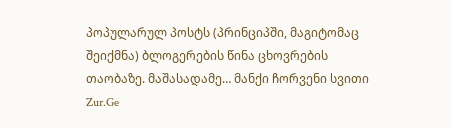პოპულარულ პოსტს (პრინციპში, მაგიტომაც შეიქმნა) ბლოგერების წინა ცხოვრების თაობაზე. მაშასადამე… მანქი ჩორვენი სვითი Zur.Ge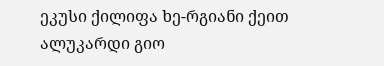ეკუსი ქილიფა ხე-რგიანი ქეით ალუკარდი გიო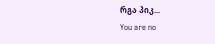რგა პიკ...
You are no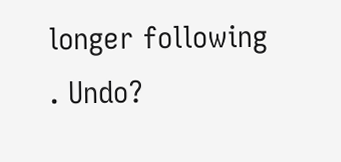longer following . Undo?